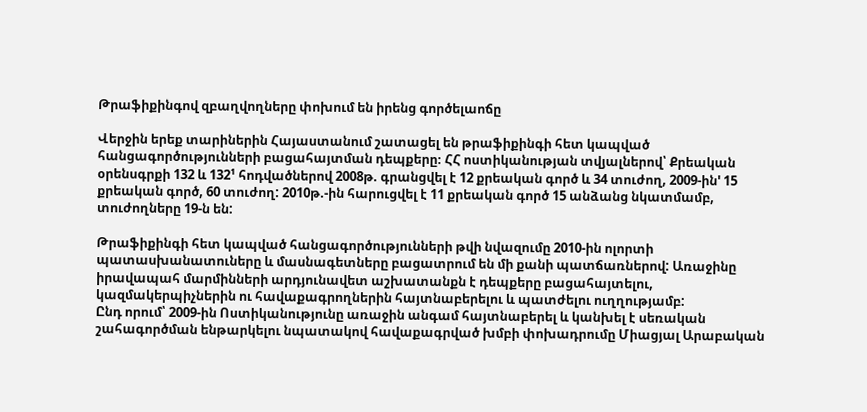Թրաֆիքինգով զբաղվողները փոխում են իրենց գործելաոճը

Վերջին երեք տարիներին Հայաստանում շատացել են թրաֆիքինգի հետ կապված հանցագործությունների բացահայտման դեպքերը։ ՀՀ ոստիկանության տվյալներով՝ Քրեական օրենսգրքի 132 և 132¹ հոդվածներով 2008թ. գրանցվել է 12 քրեական գործ և 34 տուժող, 2009-ին' 15 քրեական գործ, 60 տուժող: 2010թ.-ին հարուցվել է 11 քրեական գործ 15 անձանց նկատմամբ, տուժողները 19-ն են:

Թրաֆիքինգի հետ կապված հանցագործությունների թվի նվազումը 2010-ին ոլորտի պատասխանատուները և մասնագետները բացատրում են մի քանի պատճառներով: Առաջինը իրավապահ մարմինների արդյունավետ աշխատանքն է դեպքերը բացահայտելու, կազմակերպիչներին ու հավաքագրողներին հայտնաբերելու և պատժելու ուղղությամբ:
Ընդ որում՝ 2009-ին Ոստիկանությունը առաջին անգամ հայտնաբերել և կանխել է սեռական շահագործման ենթարկելու նպատակով հավաքագրված խմբի փոխադրումը Միացյալ Արաբական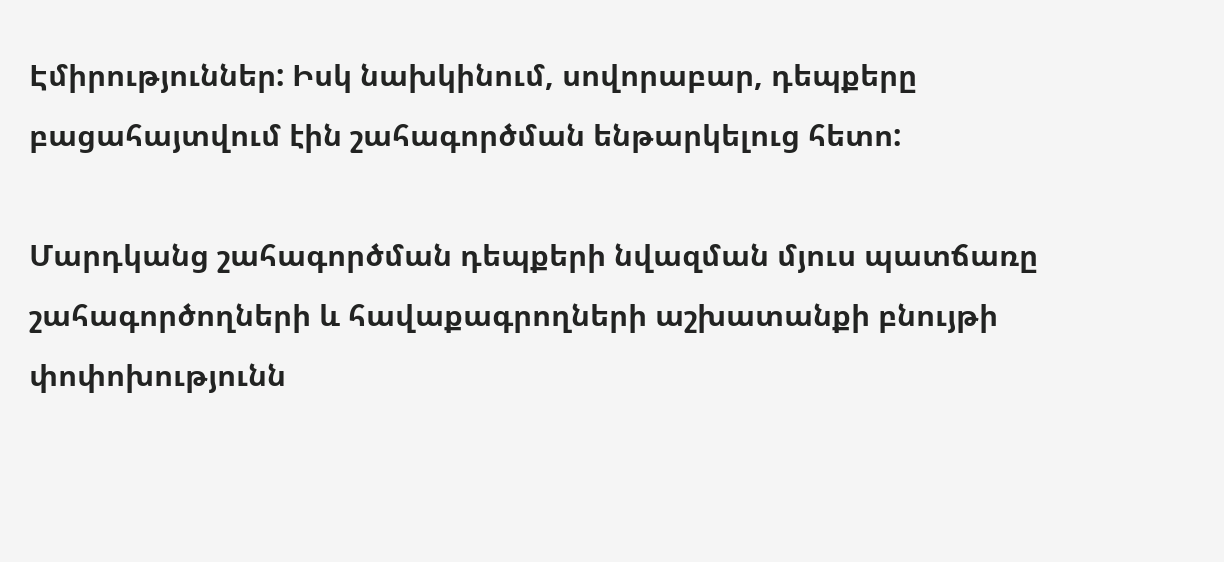Էմիրություններ: Իսկ նախկինում, սովորաբար, դեպքերը բացահայտվում էին շահագործման ենթարկելուց հետո:

Մարդկանց շահագործման դեպքերի նվազման մյուս պատճառը շահագործողների և հավաքագրողների աշխատանքի բնույթի փոփոխությունն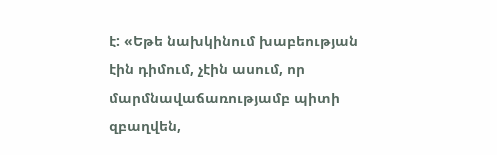է: «Եթե նախկինում խաբեության էին դիմում, չէին ասում, որ մարմնավաճառությամբ պիտի զբաղվեն,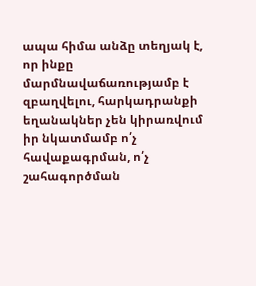ապա հիմա անձը տեղյակ է, որ ինքը մարմնավաճառությամբ է զբաղվելու, հարկադրանքի եղանակներ չեն կիրառվում իր նկատմամբ ո՛չ հավաքագրման, ո՛չ շահագործման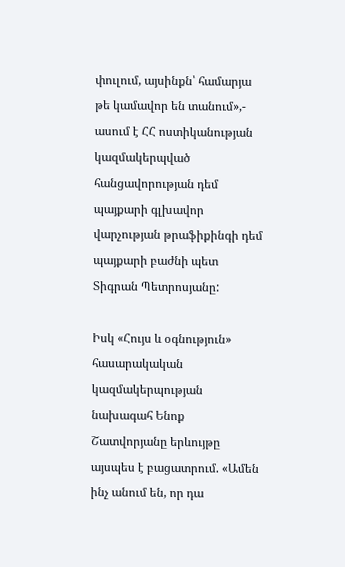փուլում, այսինքն՝ համարյա թե կամավոր են տանում»,- ասում է ՀՀ ոստիկանության կազմակերպված հանցավորության դեմ պայքարի գլխավոր վարչության թրաֆիքինգի դեմ պայքարի բաժնի պետ Տիգրան Պետրոսյանը:

Իսկ «Հույս և օգնություն» հասարակական կազմակերպության նախագահ Ենոք Շատվորյանը երևույթը այսպես է բացատրում. «Ամեն ինչ անում են, որ դա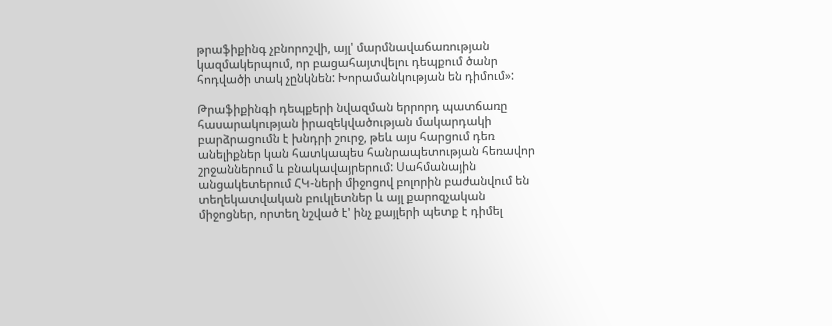թրաֆիքինգ չբնորոշվի, այլ' մարմնավաճառության կազմակերպում, որ բացահայտվելու դեպքում ծանր հոդվածի տակ չընկնեն: Խորամանկության են դիմում»:

Թրաֆիքինգի դեպքերի նվազման երրորդ պատճառը հասարակության իրազեկվածության մակարդակի բարձրացումն է խնդրի շուրջ, թեև այս հարցում դեռ անելիքներ կան հատկապես հանրապետության հեռավոր շրջաններում և բնակավայրերում: Սահմանային անցակետերում ՀԿ-ների միջոցով բոլորին բաժանվում են տեղեկատվական բուկլետներ և այլ քարոզչական միջոցներ, որտեղ նշված է' ինչ քայլերի պետք է դիմել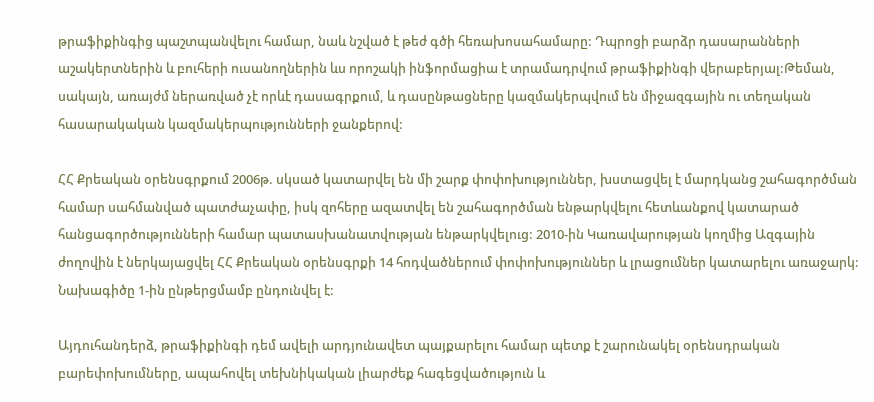թրաֆիքինգից պաշտպանվելու համար, նաև նշված է թեժ գծի հեռախոսահամարը: Դպրոցի բարձր դասարանների աշակերտներին և բուհերի ուսանողներին ևս որոշակի ինֆորմացիա է տրամադրվում թրաֆիքինգի վերաբերյալ:Թեման, սակայն, առայժմ ներառված չէ որևէ դասագրքում, և դասընթացները կազմակերպվում են միջազգային ու տեղական հասարակական կազմակերպությունների ջանքերով:

ՀՀ Քրեական օրենսգրքում 2006թ. սկսած կատարվել են մի շարք փոփոխություններ, խստացվել է մարդկանց շահագործման համար սահմանված պատժաչափը, իսկ զոհերը ազատվել են շահագործման ենթարկվելու հետևանքով կատարած հանցագործությունների համար պատասխանատվության ենթարկվելուց: 2010-ին Կառավարության կողմից Ազգային ժողովին է ներկայացվել ՀՀ Քրեական օրենսգրքի 14 հոդվածներում փոփոխություններ և լրացումներ կատարելու առաջարկ: Նախագիծը 1-ին ընթերցմամբ ընդունվել է:

Այդուհանդերձ, թրաֆիքինգի դեմ ավելի արդյունավետ պայքարելու համար պետք է շարունակել օրենսդրական բարեփոխումները, ապահովել տեխնիկական լիարժեք հագեցվածություն և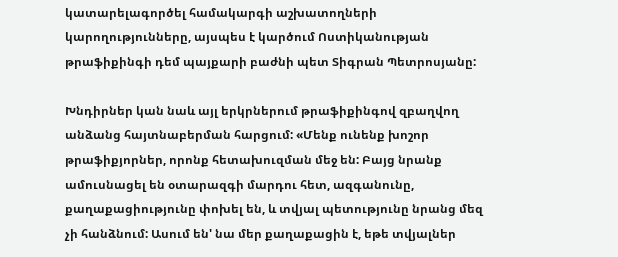կատարելագործել համակարգի աշխատողների կարողությունները, այսպես է կարծում Ոստիկանության թրաֆիքինգի դեմ պայքարի բաժնի պետ Տիգրան Պետրոսյանը:

Խնդիրներ կան նաև այլ երկրներում թրաֆիքինգով զբաղվող անձանց հայտնաբերման հարցում: «Մենք ունենք խոշոր թրաֆիքյորներ, որոնք հետախուզման մեջ են: Բայց նրանք ամուսնացել են օտարազգի մարդու հետ, ազգանունը, քաղաքացիությունը փոխել են, և տվյալ պետությունը նրանց մեզ չի հանձնում: Ասում են' նա մեր քաղաքացին է, եթե տվյալներ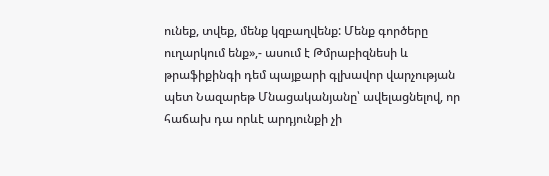ունեք, տվեք, մենք կզբաղվենք: Մենք գործերը ուղարկում ենք»,- ասում է Թմրաբիզնեսի և թրաֆիքինգի դեմ պայքարի գլխավոր վարչության պետ Նազարեթ Մնացականյանը՝ ավելացնելով, որ հաճախ դա որևէ արդյունքի չի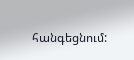հանգեցնում: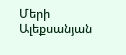Մերի Ալեքսանյան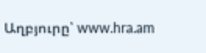Աղբյուրը՝ www.hra.am